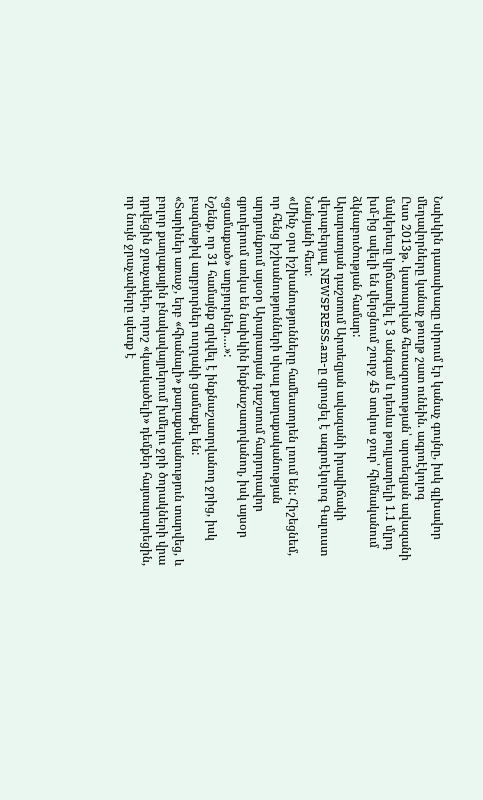Նախկին դատախազը սիրում էր կանաչ գույնը, իսկ գլխավոր մեղավորները կանաչ թուղթ շատ ունեին. ագրոէկոլոգ
Ըստ 2013թ. կատարված հետազոտության՝ արտեզյան ավազանի մակերեսը կրճատվել է 3 անգամ և դեռևս թույլատրելի 1.1 մլրդ խմ-ից ավելի են վերցնում շուրջ 45 տոկոս ջուր՝ հիմնականում ձկնաբուծության համար:
Արարատյան դաշտում Արտեզյան ավազանի իրավիճակի վերաբերյալ NEWSPRESS.am-ը զրուցել է ագրոէկոլոգ Գալուստ Նանյանի հետ:
«Մինչ օրս իշխանությունները համեստորեն լռում են: Հիշեցնեմ, որ հենց իշխանությունների սխալ քաղաքականության արդյունքում այսօր Արարատյան դաշտում հարյուրավոր գյուղերում առկա են նախկին ինքնաշատրվանող, իսկ այսօր «ցամաքած» աղբյուրներ….»:
Նշենք, որ 31 համայնք զրկվել է ինքնաշատրվանող ջրից, իսկ բազմաթիվ աղբյուրներ ուղղակի ցամաքել են:
«Տարիներ առաջ, երբ «հիանալի» քաղաքականություն տարվեց, և բոլոր քաղաքային բնակավայրերում խմելու ջրի ծորակների վրա դրվեցին ջրաչափեր, որոշ «կասկածելի» դեմքեր հայտարարեցին, որ նույն ջրաչափերը պետք է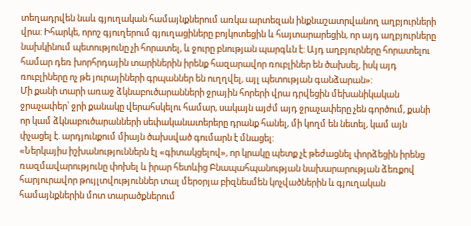տեղադրվեն նաև գյուղական համայնքներում առկա արտեզան ինքնաշատրվանող աղբյուրների վրա: Իհարկե, որոշ գյուղերում գյուղացիները բոյկոտեցին և հայտարարեցին, որ այդ աղբյուրները նախկինում պետությունը չի հորատել, և ջուրը բնության պարգևն է: Այդ աղբյուրները հորատելու համար դեռ խորհրդային տարիներին իրենք հազարավոր ռուբլիներ են ծախսել, իսկ այդ ռուբլիները ոչ թե յուրայիների գրպաններ են ուղղվել, այլ պետության գանձարան»:
Մի քանի տարի առաջ ձկնաբուծարանների ջրային հորերի վրա դրվեցին մեխանիկական ջրաչափեր՝ ջրի քանակը վերահսկելու համար, սակայն այժմ այդ ջրաչափերը չեն գործում, քանի որ կամ ձկնաբուծարանների սեփականատերերը դրանք հանել, մի կողմ են նետել, կամ այն փչացել է. արդյունքում միայն ծախսված գումարն է մնացել:
«Ներկայիս իշխանություններն էլ «գիտակցելով», որ կրակը պետք չէ թեժացնել փորձեցին իրենց ռազմավարությունը փոխել և իրար հետևից Բնապահպանության նախարարության ձեռքով հարյուրավոր թույլտվություններ տալ մերօրյա բիզնեսմեն կոչվածներին և գյուղական համայնքներին մոտ տարածքներում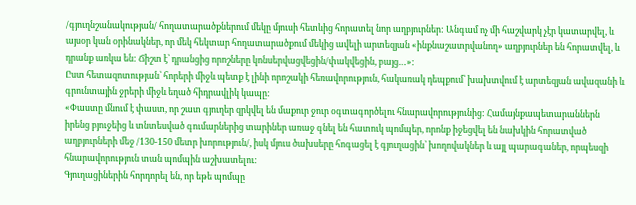/գյուղնշանակության/ հողատարածքներում մեկը մյուսի հետևից հորատել նոր աղբյուրներ: Անգամ ոչ մի հաշվարկ չէր կատարվել, և այսօր կան օրինակներ, որ մեկ հեկտար հողատարածքում մեկից ավելի արտեզյան «ինքնաշատրվանող» աղբյուրներ են հորատվել, և դրանք առկա են: Ճիշտ է՝ դրանցից որոշները կոնսերվացվեցին/փակվեցին, բայց…»:
Ըստ հետազոտության՝ հորերի միջև պետք է լինի որոշակի հեռավորություն, հակառակ դեպքում՝ խախտվում է արտեզյան ավազանի և գրունտային ջրերի միջև եղած հիդրավլիկ կապը:
«Փաստը մնում է փաստ, որ շատ գյուղեր զրկվել են մաքուր ջուր օգտագործելու հնարավորությունից: Համայնքապետարաններն իրենց բյուջեից և տնտեսված գումարներից տարիներ առաջ գնել են հատուկ պոմպեր, որոնք իջեցվել են նախկին հորատված աղբյուրների մեջ /130-150 մետր խորություն/, իսկ մյուս ծախսերը հոգացել է գյուղացին՝ խողովակներ և այլ պարագաներ, որպեսզի հնարավորություն տան պոմպին աշխատելու:
Գյուղացիներին հորդորել են, որ եթե պոմպը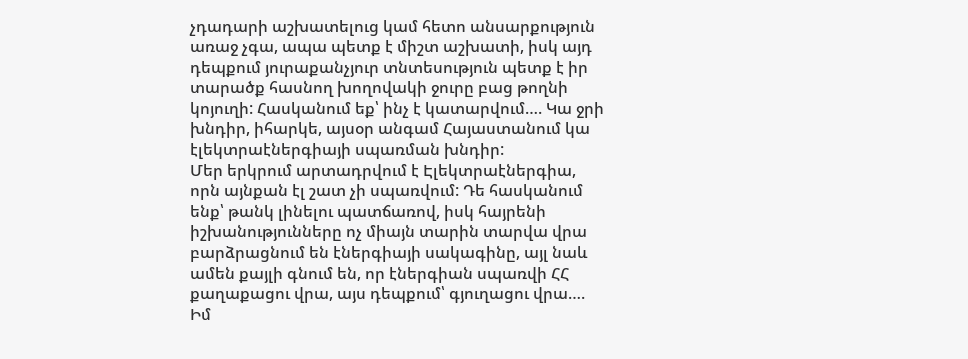չդադարի աշխատելուց կամ հետո անսարքություն առաջ չգա, ապա պետք է միշտ աշխատի, իսկ այդ դեպքում յուրաքանչյուր տնտեսություն պետք է իր տարածք հասնող խողովակի ջուրը բաց թողնի կոյուղի: Հասկանում եք՝ ինչ է կատարվում…. Կա ջրի խնդիր, իհարկե, այսօր անգամ Հայաստանում կա էլեկտրաէներգիայի սպառման խնդիր:
Մեր երկրում արտադրվում է Էլեկտրաէներգիա, որն այնքան էլ շատ չի սպառվում: Դե հասկանում ենք՝ թանկ լինելու պատճառով, իսկ հայրենի իշխանությունները ոչ միայն տարին տարվա վրա բարձրացնում են էներգիայի սակագինը, այլ նաև ամեն քայլի գնում են, որ էներգիան սպառվի ՀՀ քաղաքացու վրա, այս դեպքում՝ գյուղացու վրա….
Իմ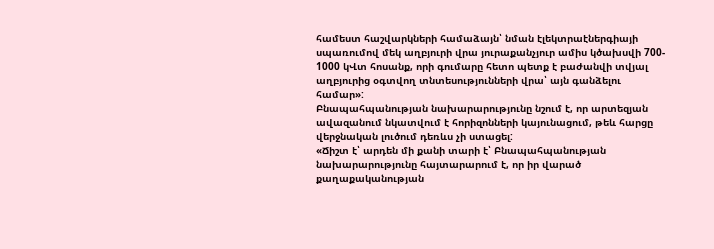համեստ հաշվարկների համաձայն՝ նման էլեկտրաէներգիայի սպառումով մեկ աղբյուրի վրա յուրաքանչյուր ամիս կծախսվի 700- 1000 կՎտ հոսանք, որի գումարը հետո պետք է բաժանվի տվյալ աղբյուրից օգտվող տնտեսությունների վրա՝ այն գանձելու համար»:
Բնապահպանության նախարարությունը նշում է, որ արտեզյան ավազանում նկատվում է հորիզոնների կայունացում, թեև հարցը վերջնական լուծում դեռևս չի ստացել:
«Ճիշտ է՝ արդեն մի քանի տարի է՝ Բնապահպանության նախարարությունը հայտարարում է, որ իր վարած քաղաքականության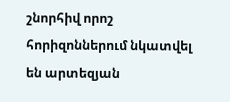շնորհիվ որոշ հորիզոններում նկատվել են արտեզյան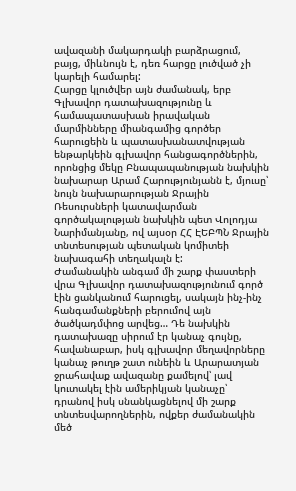ավազանի մակարդակի բարձրացում, բայց, միևնույն է, դեռ հարցը լուծված չի կարելի համարել:
Հարցը կլուծվեր այն ժամանակ, երբ Գլխավոր դատախազությունը և համապատասխան իրավական մարմինները միանգամից գործեր հարուցեին և պատասխանատվության ենթարկեին գլխավոր հանցագործներին, որոնցից մեկը Բնապապանության նախկին նախարար Արամ Հարությունյանն է, մյուսը՝ նույն նախարարության Ջրային Ռեսուրսների կատավարման գործակալության նախկին պետ Վոլոդյա Նարիմանյանը, ով այսօր ՀՀ ԷԵԲՊՆ Ջրային տնտեսության պետական կոմիտեի նախագահի տեղակալն է:
Ժամանակին անգամ մի շարք փաստերի վրա Գլխավոր դատախազությունում գործ էին ցանկանում հարուցել, սակայն ինչ-ինչ հանգամանքների բերումով այն ծածկադմփոց արվեց… Դե նախկին դատախազը սիրում էր կանաչ գույնը, հավանաբար, իսկ գլխավոր մեղավորները կանաչ թուղթ շատ ունեին և Արարատյան ջրահավաք ավազանը քամելով՝ լավ կուտակել էին ամերիկյան կանաչը՝ դրանով իսկ սնանկացնելով մի շարք տնտեսվարողներին, ովքեր ժամանակին մեծ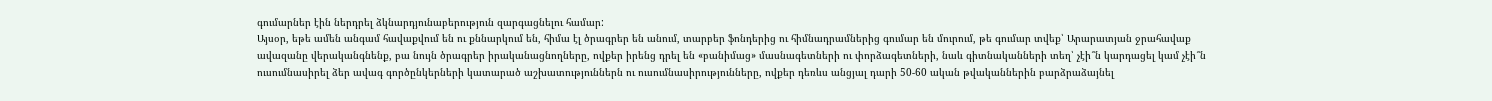գումարներ էին ներդրել ձկնարդյունաբերություն զարգացնելու համար:
Այսօր, եթե ամեն անգամ հավաքվում են ու քննարկում են, հիմա էլ ծրագրեր են անում, տարբեր ֆոնդերից ու հիմնադրամներից գումար են մուրում, թե գումար տվեք՝ Արարատյան ջրահավաք ավազանը վերականգնենք, բա նույն ծրագրեր իրականացնողները, ովքեր իրենց դրել են «բանիմաց» մասնագետների ու փորձագետների, նաև գիտնականների տեղ՝ չէի՞ն կարդացել կամ չէի՞ն ուսումնասիրել ձեր ավագ գործընկերների կատարած աշխատություններն ու ուսումնասիրությունները, ովքեր դեռևս անցյալ դարի 50-60 ական թվականներին բարձրաձայնել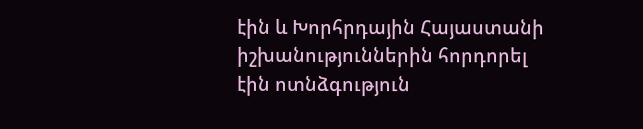էին և Խորհրդային Հայաստանի իշխանություններին հորդորել էին ոտնձգություն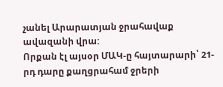չանել Արարատյան ջրահավաք ավազանի վրա:
Որքան էլ այսօր ՄԱԿ-ը հայտարարի՝ 21-րդ դարը քաղցրահամ ջրերի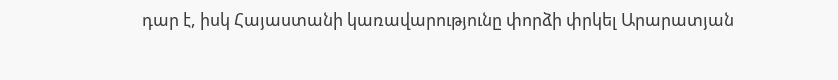դար է, իսկ Հայաստանի կառավարությունը փորձի փրկել Արարատյան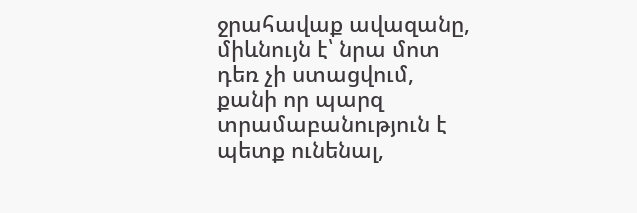ջրահավաք ավազանը, միևնույն է՝ նրա մոտ դեռ չի ստացվում, քանի որ պարզ տրամաբանություն է պետք ունենալ,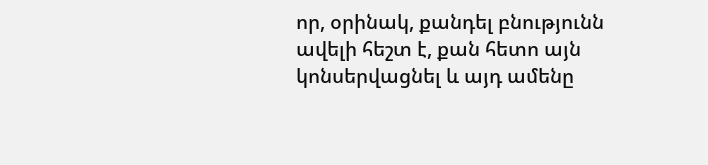որ, օրինակ, քանդել բնությունն ավելի հեշտ է, քան հետո այն կոնսերվացնել և այդ ամենը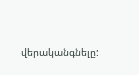վերականգնելը: